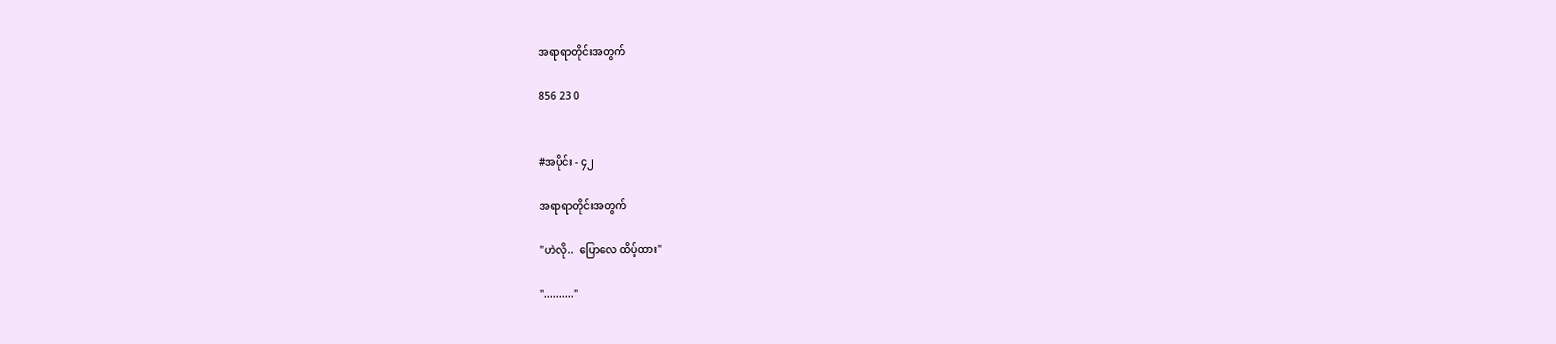အရာရာတိုင်းအတွက်

856 23 0


#အပိုင်း - ၄၂

အရာရာတိုင်းအတွက်

"ဟဲလို..  ပြောလေ ထိပ့်ထား"

".........."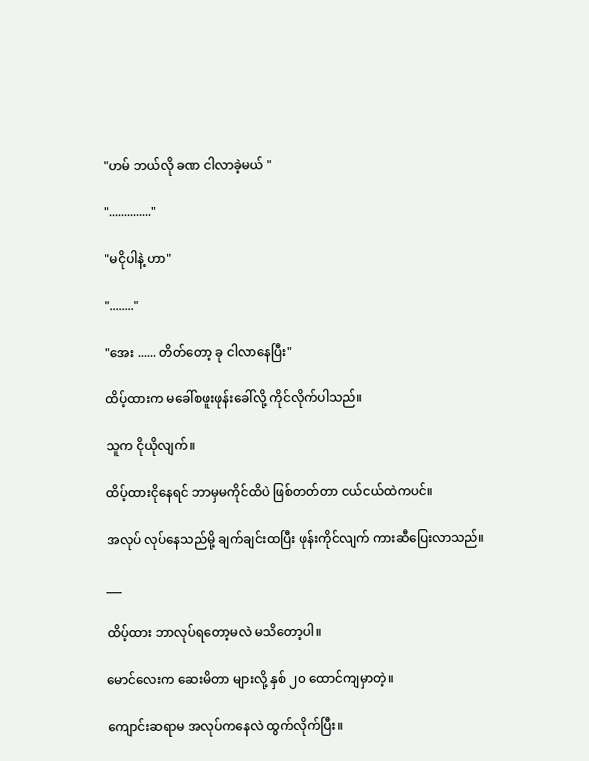"ဟမ် ဘယ်လို ခဏ ငါလာခဲ့မယ် "

".............."

"မငိုပါနဲ့ ဟာ"

"........"

"အေး ...... တိတ်တော့ ခု ငါလာနေပြီး"

ထိပ့်ထားက မခေါ်စဖူးဖုန်းခေါ်လို့ ကိုင်လိုက်ပါသည်။

သူက ငိုယိုလျက်။

ထိပ့်ထားငိုနေရင် ဘာမှမကိုင်ထိပဲ ဖြစ်တတ်တာ ငယ်ငယ်ထဲကပင်။

အလုပ် လုပ်နေသည်မို့ ချက်ချင်းထပြီး ဖုန်းကိုင်လျက် ကားဆီပြေးလာသည်။

___

ထိပ့်ထား ဘာလုပ်ရတော့မလဲ မသိတော့ပါ။

မောင်လေးက ဆေးမိတာ များလို့ နှစ် ၂၀ ထောင်ကျမှာတဲ့။

ကျောင်းဆရာမ အလုပ်ကနေလဲ ထွက်လိုက်ပြီး။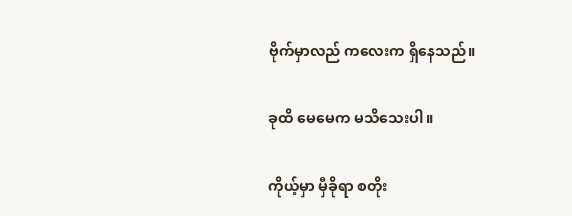ဗိုက်မှာလည် ကလေးက ရှိနေသည်။

ခုထိ မေမေက မသိသေးပါ။

ကိုယ့်မှာ မှီခိုရာ စတိုး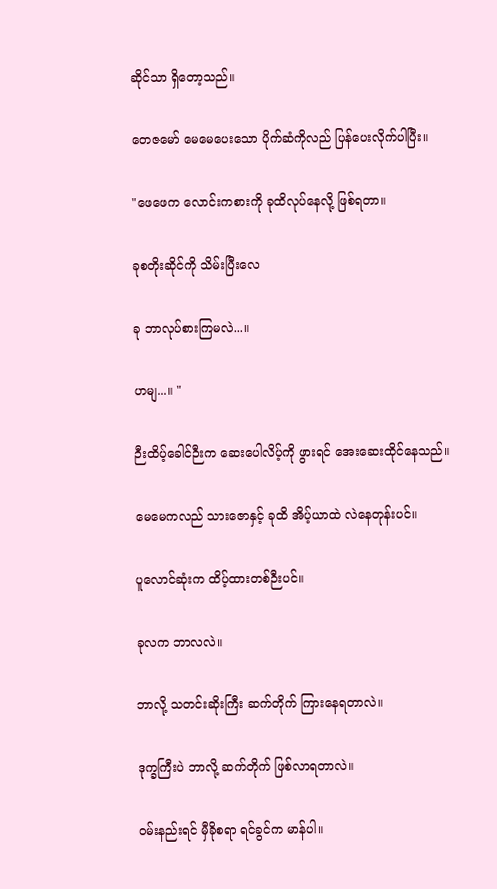ဆိုင်သာ ရှိတော့သည်။

တေဇမော် မေမေပေးသော ပိုက်ဆံကိုလည် ပြန်ပေးလိုက်ပါပြီး။

"ဖေဖေက လောင်းကစားကို ခုထိလုပ်နေလို့ ဖြစ်ရတာ။

ခုစတိုးဆိုင်ကို သိမ်းပြီးလေ

ခု ဘာလုပ်စားကြမလဲ...။

ဟမျ...။ "

ဉီးထိပ့်ခေါင်ဉီးက ဆေးပေါလိပ့်ကို ဖွားရင် အေးဆေးထိုင်နေသည်။

မေမေကလည် သားဇောနှင့် ခုထိ အိပ့်ယာထဲ လဲနေတုန်းပင်။

ပူလောင်ဆုံးက ထိပ့်ထားတစ်ဉီးပင်။

ခုလက ဘာလလဲ။

ဘာလို့ သတင်းဆိုးကြီး ဆက်တိုက် ကြားနေရတာလဲ။

ဒုက္ခကြီးပဲ ဘာလို့ ဆက်တိုက် ဖြစ်လာရတာလဲ။

ဝမ်းနည်းရင် မှီခိုစရာ ရင်ခွင်က မာန်ပါ။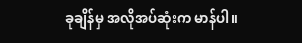ခုချိန်မှ အလိုအပ်ဆုံးက မာန်ပါ။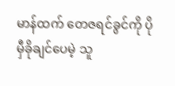မာန်ထက် တေဇရင်ခွင်ကို ပိုမှီခိုချင်ပေမဲ့ သူ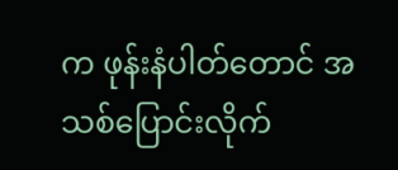က ဖုန်းနံပါတ်တောင် အသစ်ပြောင်းလိုက်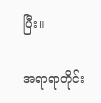ပြီး။

အရာရာတိုင်း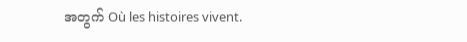အတွက် Où les histoires vivent.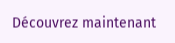Découvrez maintenant